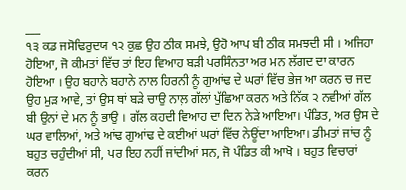___
੧੩ ਕਡ ਜਸੋਢਿਰੁਦਯ ੧੨ ਕੁਛ ਉਹ ਠੀਕ ਸਮਝੇ, ਉਹੋ ਆਪ ਬੀ ਠੀਕ ਸਮਝਦੀ ਸੀ । ਅਜਿਹਾ ਹੋਇਆ, ਜੋ ਕੀਮਤਾਂ ਵਿੱਚ ਤਾਂ ਇਹ ਵਿਆਹ ਬੜੀ ਪਰਸਿੰਨਤਾ ਅਰ ਮਨ ਲੱਗਦ ਦਾ ਕਾਰਨ ਹੋਇਆ । ਉਹ ਬਹਾਨੇ ਬਹਾਨੇ ਨਾਲ ਹਿਰਨੀ ਨੂੰ ਗੁਆਂਢ ਦੇ ਘਰਾਂ ਵਿੱਚ ਭੇਜ ਆ ਕਰਨ ਚ ਜਦ ਉਹ ਮੁੜ ਆਵੇ, ਤਾਂ ਉਸ ਥਾਂ ਬੜੇ ਚਾਉ ਨਾਲ਼ ਗੱਲਾਂ ਪੁੱਛਿਆ ਕਰਨ ਅਤੇ ਨਿੱਕ ੨ ਨਵੀਆਂ ਗੱਲ ਬੀ ਉਨਾਂ ਦੇ ਮਨ ਨੂੰ ਭਾਉ । ਗੱਲ ਕਹਦੀ ਵਿਆਹ ਦਾ ਦਿਨ ਨੇੜੇ ਆਇਆ। ਪੰਡਿਤ, ਅਰ ਉਸ ਦੇ ਘਰ ਵਾਲਿਆਂ, ਅਤੇ ਆਂਢ ਗੁਆਂਢ ਦੇ ਕਈਆਂ ਘਰਾਂ ਵਿੱਚ ਨੇਊਂਦਾ ਆਇਆ। ਡੀਮਤਾਂ ਜਾਂਚ ਨੂੰ ਬਹੁਤ ਚਹੁੰਦੀਆਂ ਸੀ, ਪਰ ਇਹ ਨਹੀਂ ਜਾਂਦੀਆਂ ਸਨ, ਜੋ ਪੰਡਿਤ ਕੀ ਆਖੋ । ਬਹੁਤ ਵਿਚਾਰਾਂ ਕਰਨ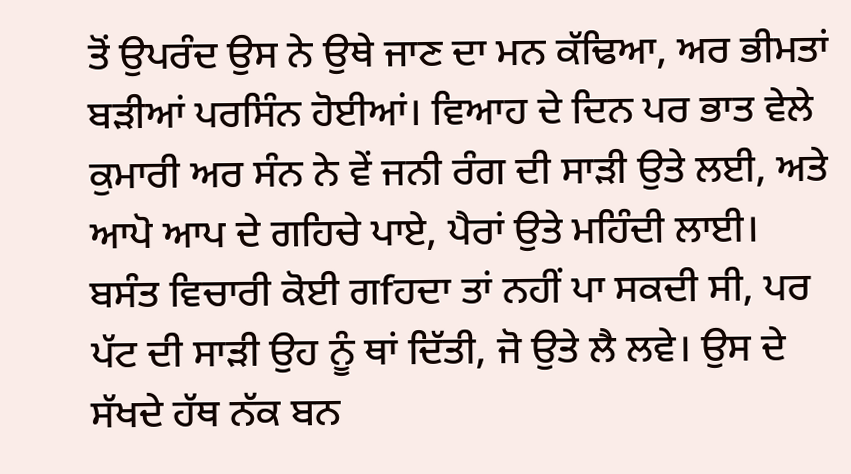ਤੋਂ ਉਪਰੰਦ ਉਸ ਨੇ ਉਥੇ ਜਾਣ ਦਾ ਮਨ ਕੱਢਿਆ, ਅਰ ਭੀਮਤਾਂ ਬੜੀਆਂ ਪਰਸਿੰਨ ਹੋਈਆਂ। ਵਿਆਹ ਦੇ ਦਿਨ ਪਰ ਭਾਤ ਵੇਲੇ ਕੁਮਾਰੀ ਅਰ ਸੰਨ ਨੇ ਵੇਂ ਜਨੀ ਰੰਗ ਦੀ ਸਾੜੀ ਉਤੇ ਲਈ, ਅਤੇ ਆਪੋ ਆਪ ਦੇ ਗਹਿਚੇ ਪਾਏ, ਪੈਰਾਂ ਉਤੇ ਮਹਿੰਦੀ ਲਾਈ। ਬਸੰਤ ਵਿਚਾਰੀ ਕੋਈ ਗfਹਦਾ ਤਾਂ ਨਹੀਂ ਪਾ ਸਕਦੀ ਸੀ, ਪਰ ਪੱਟ ਦੀ ਸਾੜੀ ਉਹ ਨੂੰ ਥਾਂ ਦਿੱਤੀ, ਜੋ ਉਤੇ ਲੈ ਲਵੇ। ਉਸ ਦੇ ਸੱਖਦੇ ਹੱਥ ਨੱਕ ਬਨ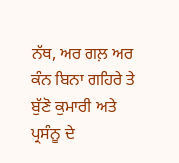ਨੱਥ, ਅਰ ਗਲ਼ ਅਰ ਕੰਨ ਬਿਨਾ ਗਹਿਰੇ ਤੇ ਬੁੱਣੋ ਕੁਮਾਰੀ ਅਤੇ ਪ੍ਰਸੰਨੂ ਦੇ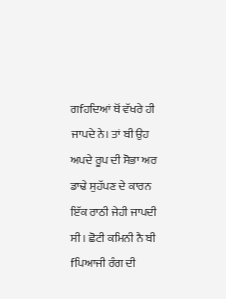ਗfਹਦਿਆਂ ਥੋਂ ਵੱਖਰੇ ਹੀ ਜਾਪਦੇ ਨੇ। ਤਾਂ ਬੀ ਉਹ ਅਪਦੇ ਰੂਪ ਦੀ ਸੋਭਾ ਅਰ ਡਾਢੇ ਸੁਹੱਪਣ ਦੇ ਕਾਰਨ ਇੱਕ ਰਾਠੀ ਜੇਹੀ ਜਾਪਦੀ ਸੀ। ਛੋਟੀ ਕਮਿਨੀ ਨੈ ਬੀ fਪਿਆਜੀ ਰੰਗ ਦੀ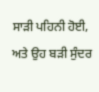ਸਾੜੀ ਪਹਿਨੀ ਹੋਈ, ਅਤੇ ਉਹ ਬੜੀ ਸੁੰਦਰ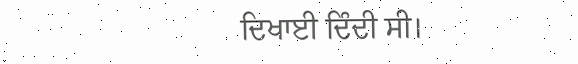ਦਿਖਾਈ ਦਿੰਦੀ ਸੀ।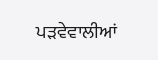ਪੜਵੇਵਾਲੀਆਂ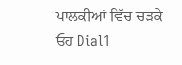ਪਾਲਕੀਆਂ ਵਿੱਚ ਚੜਕੇ ਓਹ Dial1